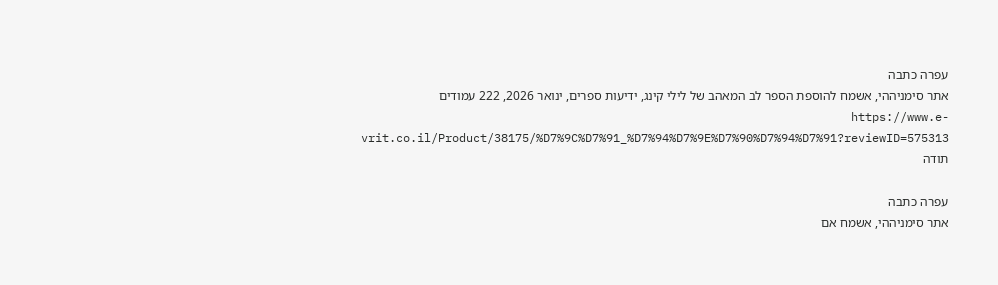עפרה כתבה
אתר סימניההי, אשמח להוספת הספר לב המאהב של לילי קינג, ידיעות ספרים, ינואר 2026, 222 עמודים https://www.e-vrit.co.il/Product/38175/%D7%9C%D7%91_%D7%94%D7%9E%D7%90%D7%94%D7%91?reviewID=575313 תודה

עפרה כתבה
אתר סימניההי, אשמח אם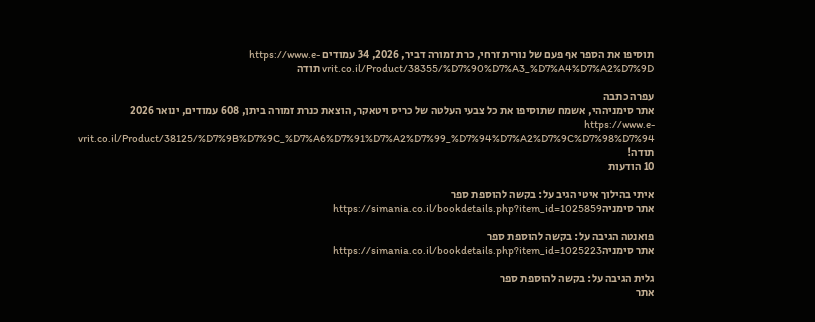תוסיפו את הספר אף פעם של נורית זרחי, כרת זמורה דביר, 2026, 34 עמודים https://www.e-vrit.co.il/Product/38355/%D7%90%D7%A3_%D7%A4%D7%A2%D7%9D תודה

עפרה כתבה
אתר סימניההי, אשמח שתוסיפו את כל צבעי העלטה של כריס ויטאקר, הוצאת כנרת זמורה ביתן, 608 עמודים, ינואר 2026 https://www.e-vrit.co.il/Product/38125/%D7%9B%D7%9C_%D7%A6%D7%91%D7%A2%D7%99_%D7%94%D7%A2%D7%9C%D7%98%D7%94 תודה!
10 הודעות

איתי בהילוך איטי הגיב על: בקשה להוספת ספר
אתר סימניהhttps://simania.co.il/bookdetails.php?item_id=1025859

פואנטה הגיבה על: בקשה להוספת ספר
אתר סימניהhttps://simania.co.il/bookdetails.php?item_id=1025223

גלית הגיבה על: בקשה להוספת ספר
אתר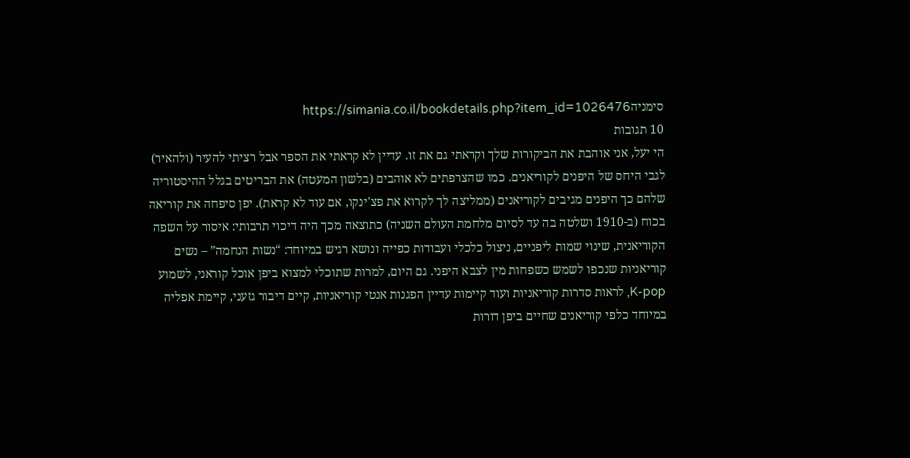סימניהhttps://simania.co.il/bookdetails.php?item_id=1026476
10 תגובות
הי יעל, אני אוהבת את הביקורות שלך וקראתי גם את זו. עדיין לא קראתי את הספר אבל רציתי להעיר (ולהאיר) לגבי היחס של היפנים לקוריאנים. כמו שהצרפתים לא אוהבים (בלשון המעטה) את הבריטים בגלל ההיסטוריה שלהם כך היפנים מגיבים לקוריאנים (ממליצה לך לקרוא את פצ'ינקו, אם עוד לא קראת). יפן סיפחה את קוריאה בכוח (ב-1910 ושלטה בה עד לסיום מלחמת העולם השניה) כתוצאה מכך היה דיכוי תרבותי: איסור על השפה הקוריאנית, שינוי שמות ליפניים, ניצול כלכלי ועבודות כפייה ונושא רגיש במיוחד: “נשות הנחמה” – נשים קוריאניות שנכפו לשמש כשפחות מין לצבא היפני. גם היום, למרות שתוכלי למצוא ביפן אוכל קוראני, לשמוע K-pop, לראות סדרות קוריאניות ועוד קיימות עדיין הפגנות אנטי קוריאניות, קיים דיבור גזעני, קיימת אפליה במיוחד כלפי קוריאנים שחיים ביפן דורות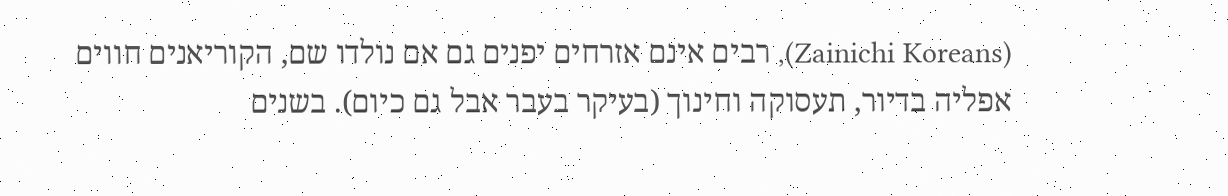(Zainichi Koreans), רבים אינם אזרחים יפנים גם אם נולדו שם, הקוריאנים חווים אפליה בדיור, תעסוקה וחינוך (בעיקר בעבר אבל גם כיום). בשנים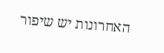האחרונות יש שיפור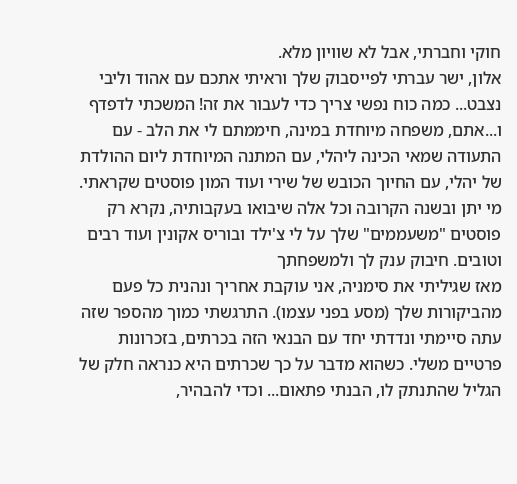חוקי וחברתי, אבל לא שוויון מלא.
אלון, ישר עברתי לפייסבוק שלך וראיתי אתכם עם אהוד וליבי נצבט... כמה כוח נפשי צריך כדי לעבור את זה! המשכתי לדפדף ו...אתם, משפחה מיוחדת במינה, חיממתם לי את הלב - עם התעודה שמאי הכינה ליהלי, עם המתנה המיוחדת ליום ההולדת של יהלי, עם החיוך הכובש של שירי ועוד המון פוסטים שקראתי. מי יתן ובשנה הקרובה וכל אלה שיבואו בעקבותיה, נקרא רק פוסטים "משעממים" שלך על לי צ'ילד ובוריס אקונין ועוד רבים וטובים. חיבוק ענק לך ולמשפחתך
מאז שגיליתי את סימניה, אני עוקבת אחריך ונהנית כל פעם מהביקורות שלך (מסע בפני עצמו). התרגשתי כמוך מהספר שזה עתה סיימתי ונדדתי יחד עם הבנאי הזה בכרתים, בזכרונות פרטיים משלי. כשהוא מדבר על כך שכרתים היא כנראה חלק של הגליל שהתנתק לו, הבנתי פתאום... וכדי להבהיר,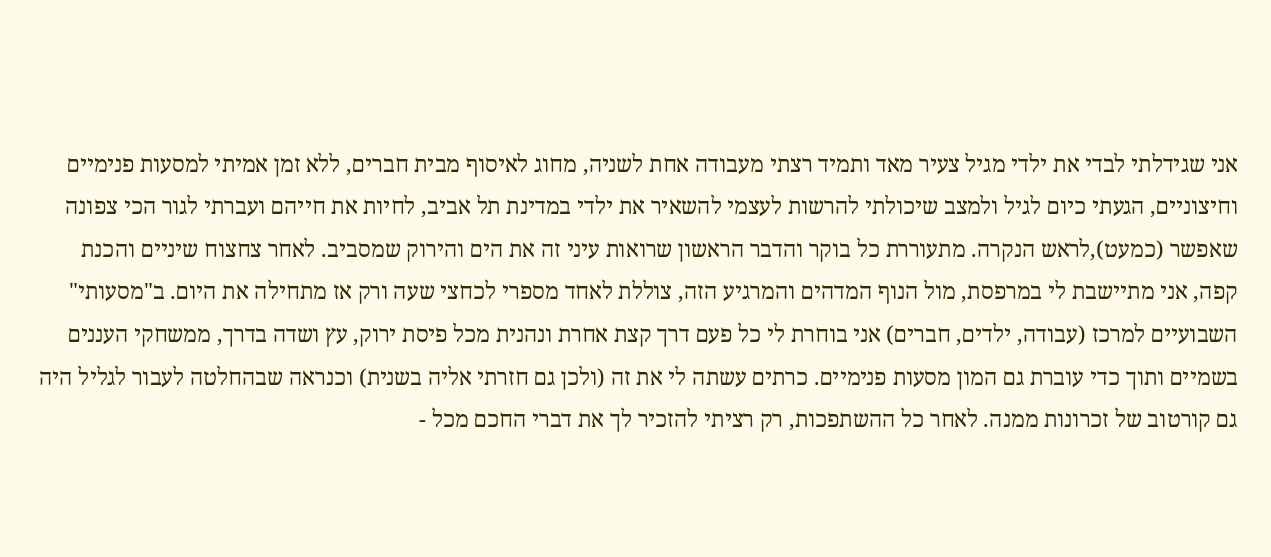אני שגידלתי לבדי את ילדי מגיל צעיר מאד ותמיד רצתי מעבודה אחת לשניה, מחוג לאיסוף מבית חברים, ללא זמן אמיתי למסעות פנימיים וחיצוניים, הגעתי כיום לגיל ולמצב שיכולתי להרשות לעצמי להשאיר את ילדי במדינת תל אביב, לחיות את חייהם ועברתי לגור הכי צפונה שאפשר (כמעט),לראש הנקרה. מתעוררת כל בוקר והדבר הראשון שרואות עיני זה את הים והירוק שמסביב. לאחר צחצוח שיניים והכנת קפה, אני מתיישבת לי במרפסת, מול הנוף המדהים והמרגיע הזה, צוללת לאחד מספרי לכחצי שעה ורק אז מתחילה את היום. ב"מסעותי" השבועיים למרכז (עבודה, ילדים, חברים) אני בוחרת לי כל פעם דרך קצת אחרת ונהנית מכל פיסת ירוק, עץ ושדה בדרך, ממשחקי העננים בשמיים ותוך כדי עוברת גם המון מסעות פנימיים. כרתים עשתה לי את זה (ולכן גם חזרתי אליה בשנית) וכנראה שבהחלטה לעבור לגליל היה גם קורטוב של זכרונות ממנה. לאחר כל ההשתפכות, רק רציתי להזכיר לך את דברי החכם מכל -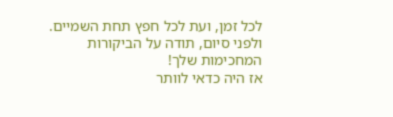לכל זמן, ועת לכל חפץ תחת השמיים. ולפני סיום, תודה על הביקורות המחכימות שלך!
אז היה כדאי לוותר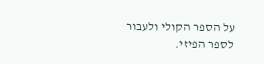על הספר הקולי ולעבור לספר הפיזי.